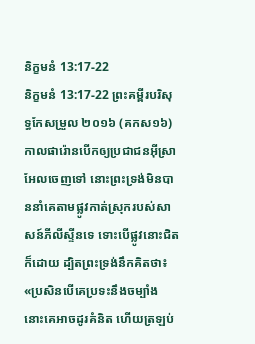និក្ខមនំ 13:17-22
និក្ខមនំ 13:17-22 ព្រះគម្ពីរបរិសុទ្ធកែសម្រួល ២០១៦ (គកស១៦)
កាលផារ៉ោនបើកឲ្យប្រជាជនអ៊ីស្រាអែលចេញទៅ នោះព្រះទ្រង់មិនបាននាំគេតាមផ្លូវកាត់ស្រុករបស់សាសន៍ភីលីស្ទីនទេ ទោះបើផ្លូវនោះជិតក៏ដោយ ដ្បិតព្រះទ្រង់នឹកគិតថា៖ «ប្រសិនបើគេប្រទះនឹងចម្បាំង នោះគេអាចដូរគំនិត ហើយត្រឡប់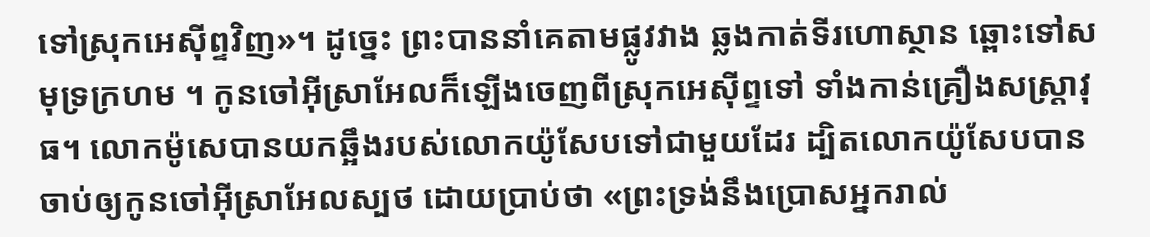ទៅស្រុកអេស៊ីព្ទវិញ»។ ដូច្នេះ ព្រះបាននាំគេតាមផ្លូវវាង ឆ្លងកាត់ទីរហោស្ថាន ឆ្ពោះទៅសមុទ្រក្រហម ។ កូនចៅអ៊ីស្រាអែលក៏ឡើងចេញពីស្រុកអេស៊ីព្ទទៅ ទាំងកាន់គ្រឿងសស្ត្រាវុធ។ លោកម៉ូសេបានយកឆ្អឹងរបស់លោកយ៉ូសែបទៅជាមួយដែរ ដ្បិតលោកយ៉ូសែបបានចាប់ឲ្យកូនចៅអ៊ីស្រាអែលស្បថ ដោយប្រាប់ថា «ព្រះទ្រង់នឹងប្រោសអ្នករាល់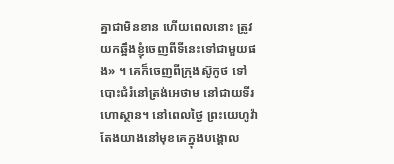គ្នាជាមិនខាន ហើយពេលនោះ ត្រូវយកឆ្អឹងខ្ញុំចេញពីទីនេះទៅជាមួយផង» ។ គេក៏ចេញពីក្រុងស៊ូកូថ ទៅបោះជំរំនៅត្រង់អេថាម នៅជាយទីរហោស្ថាន។ នៅពេលថ្ងៃ ព្រះយេហូវ៉ាតែងយាងនៅមុខគេក្នុងបង្គោល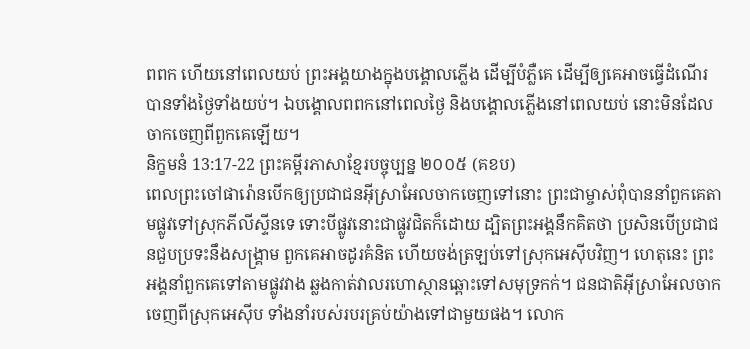ពពក ហើយនៅពេលយប់ ព្រះអង្គយាងក្នុងបង្គោលភ្លើង ដើម្បីបំភ្លឺគេ ដើម្បីឲ្យគេអាចធ្វើដំណើរបានទាំងថ្ងៃទាំងយប់។ ឯបង្គោលពពកនៅពេលថ្ងៃ និងបង្គោលភ្លើងនៅពេលយប់ នោះមិនដែលចាកចេញពីពួកគេឡើយ។
និក្ខមនំ 13:17-22 ព្រះគម្ពីរភាសាខ្មែរបច្ចុប្បន្ន ២០០៥ (គខប)
ពេលព្រះចៅផារ៉ោនបើកឲ្យប្រជាជនអ៊ីស្រាអែលចាកចេញទៅនោះ ព្រះជាម្ចាស់ពុំបាននាំពួកគេតាមផ្លូវទៅស្រុកភីលីស្ទីនទេ ទោះបីផ្លូវនោះជាផ្លូវជិតក៏ដោយ ដ្បិតព្រះអង្គនឹកគិតថា ប្រសិនបើប្រជាជនជួបប្រទះនឹងសង្គ្រាម ពួកគេអាចដូរគំនិត ហើយចង់ត្រឡប់ទៅស្រុកអេស៊ីបវិញ។ ហេតុនេះ ព្រះអង្គនាំពួកគេទៅតាមផ្លូវវាង ឆ្លងកាត់វាលរហោស្ថានឆ្ពោះទៅសមុទ្រកក់។ ជនជាតិអ៊ីស្រាអែលចាកចេញពីស្រុកអេស៊ីប ទាំងនាំរបស់របរគ្រប់យ៉ាងទៅជាមួយផង។ លោក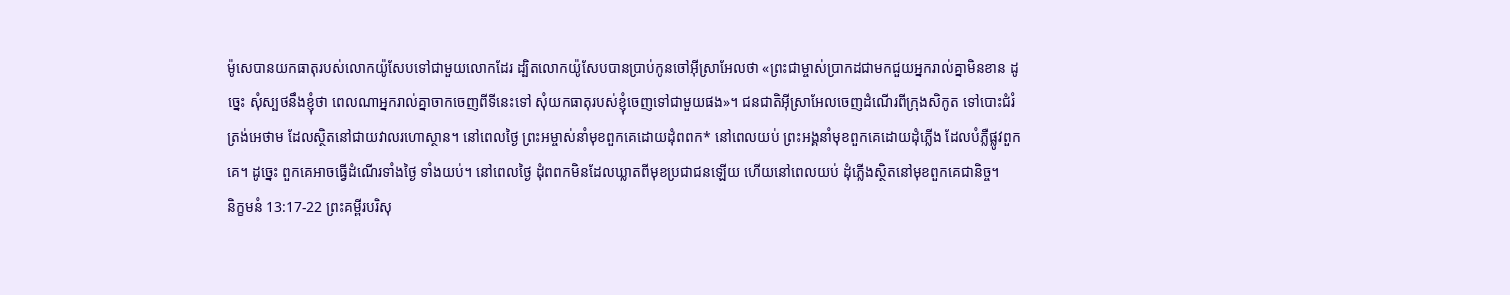ម៉ូសេបានយកធាតុរបស់លោកយ៉ូសែបទៅជាមួយលោកដែរ ដ្បិតលោកយ៉ូសែបបានប្រាប់កូនចៅអ៊ីស្រាអែលថា «ព្រះជាម្ចាស់ប្រាកដជាមកជួយអ្នករាល់គ្នាមិនខាន ដូច្នេះ សុំស្បថនឹងខ្ញុំថា ពេលណាអ្នករាល់គ្នាចាកចេញពីទីនេះទៅ សុំយកធាតុរបស់ខ្ញុំចេញទៅជាមួយផង»។ ជនជាតិអ៊ីស្រាអែលចេញដំណើរពីក្រុងសិកូត ទៅបោះជំរំត្រង់អេថាម ដែលស្ថិតនៅជាយវាលរហោស្ថាន។ នៅពេលថ្ងៃ ព្រះអម្ចាស់នាំមុខពួកគេដោយដុំពពក* នៅពេលយប់ ព្រះអង្គនាំមុខពួកគេដោយដុំភ្លើង ដែលបំភ្លឺផ្លូវពួកគេ។ ដូច្នេះ ពួកគេអាចធ្វើដំណើរទាំងថ្ងៃ ទាំងយប់។ នៅពេលថ្ងៃ ដុំពពកមិនដែលឃ្លាតពីមុខប្រជាជនឡើយ ហើយនៅពេលយប់ ដុំភ្លើងស្ថិតនៅមុខពួកគេជានិច្ច។
និក្ខមនំ 13:17-22 ព្រះគម្ពីរបរិសុ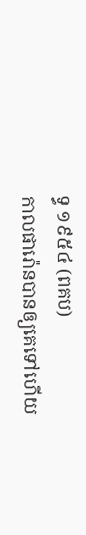ទ្ធ ១៩៥៤ (ពគប)
កាលផារ៉ោនបានឲ្យគេទៅហើយ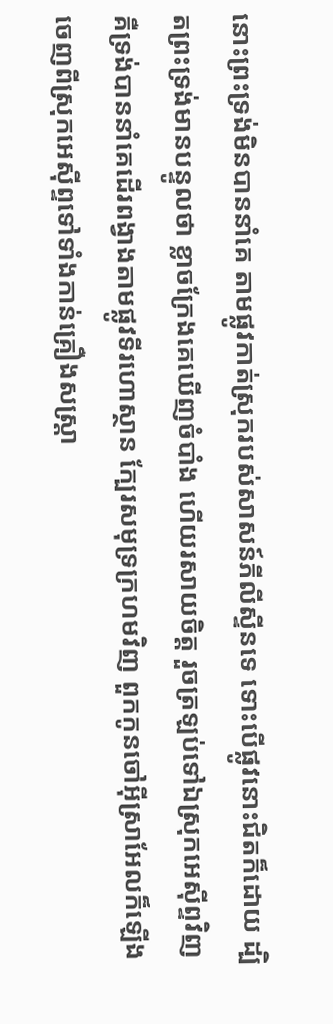នោះព្រះទ្រង់មិនបាននាំគេ តាមផ្លូវកាត់ស្រុករបស់សាសន៍ភីលីស្ទីនទេ ទោះបើផ្លូវនោះជិតក៏ដោយ ដ្បិតព្រះទ្រង់មានបន្ទូលថា ខ្លាចក្រែងគេឃើញចំបាំង ហើយរសាយចិត្ត រួចត្រឡប់ទៅឯស្រុកអេស៊ីព្ទវិញ គឺទ្រង់បាននាំគេដើរពង្វាងតាមផ្លូវទីរហោស្ថាន ក្បែរសមុទ្រក្រហមវិញ ពួកកូនចៅអ៊ីស្រាអែលក៏ឡើងចេញពីស្រុកអេស៊ីព្ទទៅទាំងកាន់គ្រឿងសស្ត្រា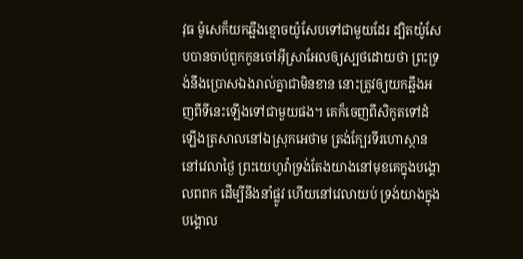វុធ ម៉ូសេក៏យកឆ្អឹងខ្មោចយ៉ូសែបទៅជាមួយដែរ ដ្បិតយ៉ូសែបបានចាប់ពួកកូនចៅអ៊ីស្រាអែលឲ្យស្បថដោយថា ព្រះទ្រង់នឹងប្រោសឯងរាល់គ្នាជាមិនខាន នោះត្រូវឲ្យយកឆ្អឹងអញពីទីនេះឡើងទៅជាមួយផង។ គេក៏ចេញពីសិកូតទៅដំឡើងត្រសាលនៅឯស្រុកអេថាម ត្រង់ក្បែរទីរហោស្ថាន នៅវេលាថ្ងៃ ព្រះយេហូវ៉ាទ្រង់តែងយាងនៅមុខគេក្នុងបង្គោលពពក ដើម្បីនឹងនាំផ្លូវ ហើយនៅវេលាយប់ ទ្រង់យាងក្នុងបង្គោល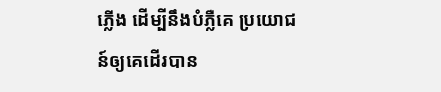ភ្លើង ដើម្បីនឹងបំភ្លឺគេ ប្រយោជន៍ឲ្យគេដើរបាន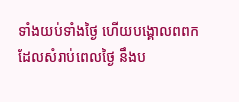ទាំងយប់ទាំងថ្ងៃ ហើយបង្គោលពពកដែលសំរាប់ពេលថ្ងៃ នឹងប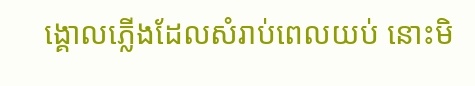ង្គោលភ្លើងដែលសំរាប់ពេលយប់ នោះមិ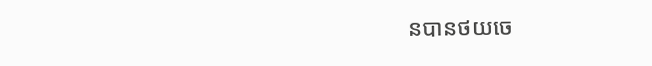នបានថយចេ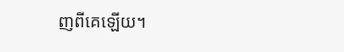ញពីគេឡើយ។